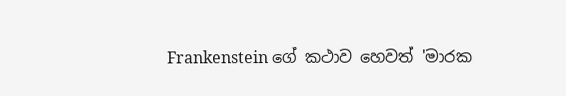Frankenstein ගේ කථාව හෙවත් 'මාරක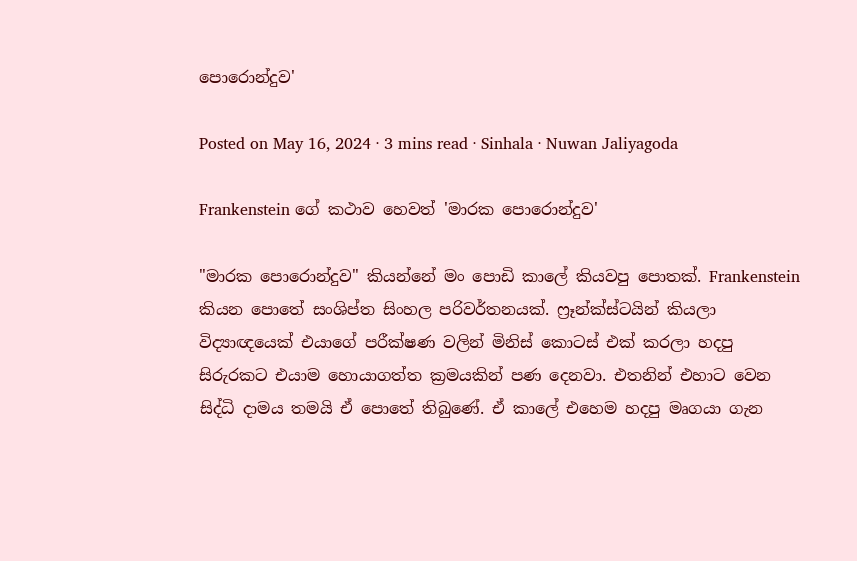පොරොන්දුව'

Posted on May 16, 2024 · 3 mins read · Sinhala · Nuwan Jaliyagoda

Frankenstein ගේ කථාව හෙවත් 'මාරක පොරොන්දුව'

"මාරක පොරොන්දුව" කියන්නේ මං පොඩි කාලේ කියවපු පොතක්. Frankenstein කියන පොතේ සංශිප්ත සිංහල පරිවර්තනයක්. ෆ්‍රෑන්ක්ස්ටයින් කියලා විද්‍යාඥයෙක් එයාගේ පරීක්ෂණ වලින් මිනිස් කොටස් එක් කරලා හදපු සිරුරකට එයාම හොයාගත්ත ක්‍රමයකින් පණ දෙනවා. එතනින් එහාට වෙන සිද්ධි දාමය තමයි ඒ පොතේ තිබුණේ. ඒ කාලේ එහෙම හදපු මෘගයා ගැන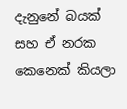දැනුනේ බයක් සහ ඒ නරක කෙනෙක් කියලා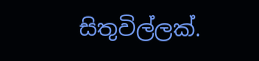සිතුවිල්ලක්.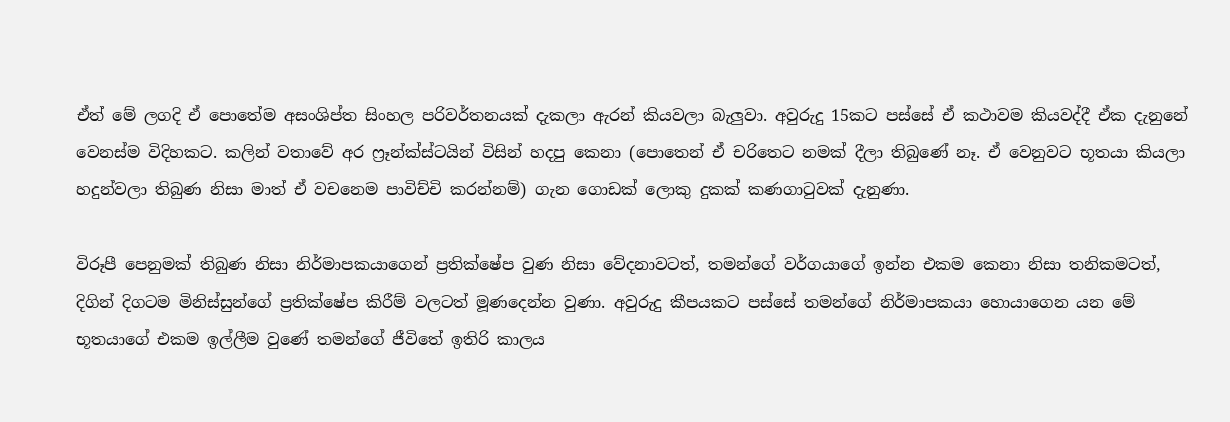ඒත් මේ ලගදි ඒ පොතේම අසංශිප්ත සිංහල පරිවර්තනයක් දැකලා ඇරන් කියවලා බැලුවා. අවුරුදු 15කට පස්සේ ඒ කථාවම කියවද්දී ඒක දැනුනේ වෙනස්ම විදිහකට. කලින් වතාවේ අර ෆ්‍රෑන්ක්ස්ටයින් විසින් හදපු කෙනා (පොතෙන් ඒ චරිතෙට නමක් දීලා තිබුණේ නෑ. ඒ වෙනුවට භූතයා කියලා හදුන්වලා තිබුණ නිසා මාත් ඒ වචනෙම පාවිච්චි කරන්නම්) ගැන ගොඩක් ලොකු දුකක් කණගාටුවක් දැනුණා.

විරූපී පෙනුමක් තිබුණ නිසා නිර්මාපකයාගෙන් ප්‍රතික්ෂේප වුණ නිසා වේදනාවටත්, තමන්ගේ වර්ගයාගේ ඉන්න එකම කෙනා නිසා තනිකමටත්‍, දිගින් දිගටම මිනිස්සුන්ගේ ප්‍රතික්ෂේප කිරීම් වලටත් මූණදෙන්න වුණා. අවුරුදු කීපයකට පස්සේ තමන්ගේ නිර්මාපකයා හොයාගෙන යන මේ භූතයාගේ එකම ඉල්ලීම වුණේ තමන්ගේ ජීවිතේ ඉතිරි කාලය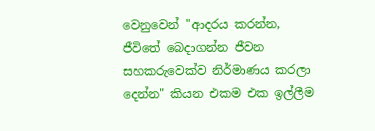වෙනුවෙන් "ආදරය කරන්න‍, ජීවිතේ බෙදාගන්න ජීවන සහකරුවෙක්ව නිර්මාණය කරලා දෙන්න" කියන එකම එක ඉල්ලීම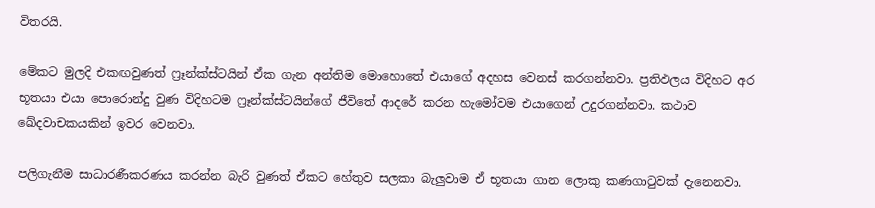විතරයි.

මේකට මුලදි එකඟවුණත් ෆ්‍රෑන්ක්ස්ටයින් ඒක ගැන අන්තිම මොහොතේ එයාගේ අදහස වෙනස් කරගන්නවා. ප්‍රතිඵලය විදිහට අර භූතයා එයා පොරොන්දු වුණ විදිහටම ෆ්‍රෑන්ක්ස්ටයින්ගේ ජීවිතේ ආදරේ කරන හැමෝවම එයාගෙන් උදුරගන්නවා. කථාව ඛේදවාචකයකින් ඉවර වෙනවා.

පලිගැනීම සාධාරණීකරණය කරන්න බැරි වුණත් ඒකට හේතුව සලකා බැලුවාම ඒ භූතයා ගාන ලොකු කණගාටුවක් දැනෙනවා.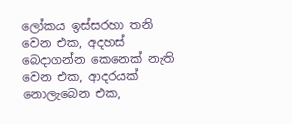ලෝකය ඉස්සරහා තනි වෙන එක‍, අදහස් බෙදාගන්න කෙනෙක් නැති වෙන එක‍, ආදරයක් නොලැබෙන එක‍,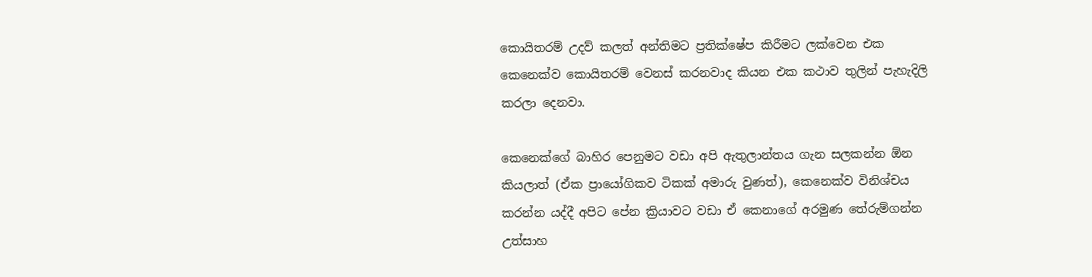කොයිතරම් උදව් කලත් අන්තිමට ප්‍රතික්ෂේප කිරීමට ලක්වෙන එක කෙනෙක්ව කොයිතරම් වෙනස් කරනවාද කියන එක කථාව තුලින් පැහැදිලි කරලා දෙනවා.

කෙනෙක්ගේ බාහිර පෙනුමට වඩා අපි ඇතුලාන්තය ගැන සලකන්න ඕන කියලාත් (ඒක ප්‍රායෝගිකව ටිකක් අමාරු වුණත්), කෙනෙක්ව විනිශ්චය කරන්න යද්දී අපිට පේන ක්‍රියාවට වඩා ඒ කෙනාගේ අරමුණ තේරුම්ගන්න උත්සාහ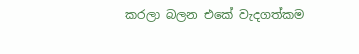කරලා බලන එකේ වැදගත්කම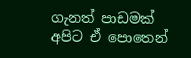ගැනත් පාඩමක් අපිට ඒ පොතෙන්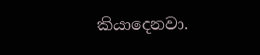කියාදෙනවා.